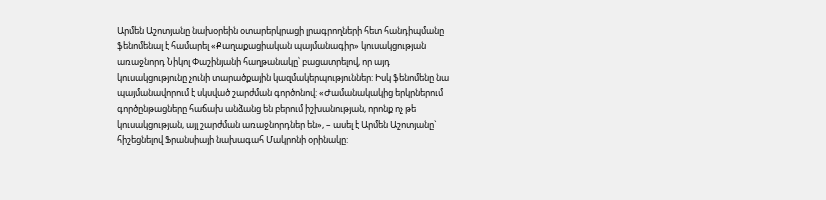Արմեն Աշոտյանը նախօրեին օտարերկրացի լրագրողների հետ հանդիպմանը ֆենոմենալ է համարել «Քաղաքացիական պայմանագիր» կուսակցության առաջնորդ Նիկոլ Փաշինյանի հաղթանակը՝ բացատրելով, որ այդ կուսակցությունը չունի տարածքային կազմակերպություններ: Իսկ ֆենոմենը նա պայմանավորում է սկսված շարժման գործոնով: «Ժամանակակից երկրներում գործընթացները հաճախ անձանց են բերում իշխանության, որոնք ոչ թե կուսակցության, այլ շարժման առաջնորդներ են», – ասել է Արմեն Աշոտյանը` հիշեցնելով Ֆրանսիայի նախագահ Մակրոնի օրինակը: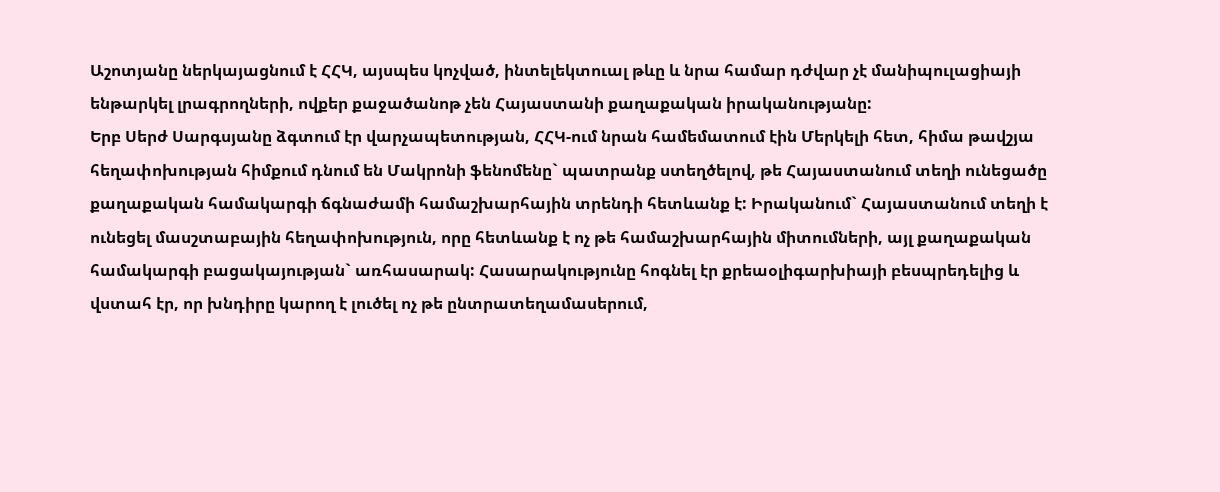Աշոտյանը ներկայացնում է ՀՀԿ, այսպես կոչված, ինտելեկտուալ թևը և նրա համար դժվար չէ մանիպուլացիայի ենթարկել լրագրողների, ովքեր քաջածանոթ չեն Հայաստանի քաղաքական իրականությանը:
Երբ Սերժ Սարգսյանը ձգտում էր վարչապետության, ՀՀԿ-ում նրան համեմատում էին Մերկելի հետ, հիմա թավշյա հեղափոխության հիմքում դնում են Մակրոնի ֆենոմենը` պատրանք ստեղծելով, թե Հայաստանում տեղի ունեցածը քաղաքական համակարգի ճգնաժամի համաշխարհային տրենդի հետևանք է: Իրականում` Հայաստանում տեղի է ունեցել մասշտաբային հեղափոխություն, որը հետևանք է ոչ թե համաշխարհային միտումների, այլ քաղաքական համակարգի բացակայության` առհասարակ: Հասարակությունը հոգնել էր քրեաօլիգարխիայի բեսպրեդելից և վստահ էր, որ խնդիրը կարող է լուծել ոչ թե ընտրատեղամասերում,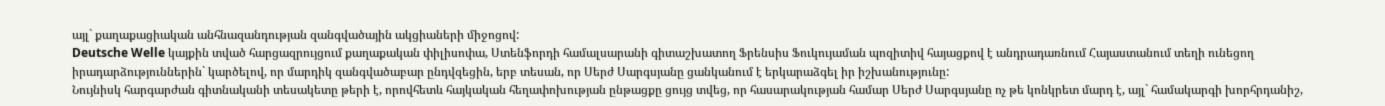այլ` քաղաքացիական անհնազանդության զանգվածային ակցիաների միջոցով:
Deutsche Welle կայքին տված հարցազրույցում քաղաքական փիլիսոփա, Ստենֆորդի համալսարանի գիտաշխատող Ֆրենսիս Ֆուկույաման պոզիտիվ հայացքով է անդրադառնում Հայաստանում տեղի ունեցող իրադարձություններին` կարծելով, որ մարդիկ զանգվածաբար ընդվզեցին, երբ տեսան, որ Սերժ Սարգսյանը ցանկանում է երկարաձգել իր իշխանությունը:
Նույնիսկ հարգարժան գիտնականի տեսակետը թերի է, որովհետև հայկական հեղափոխության ընթացքը ցույց տվեց, որ հասարակության համար Սերժ Սարգսյանը ոչ թե կոնկրետ մարդ է, այլ` համակարգի խորհրդանիշ,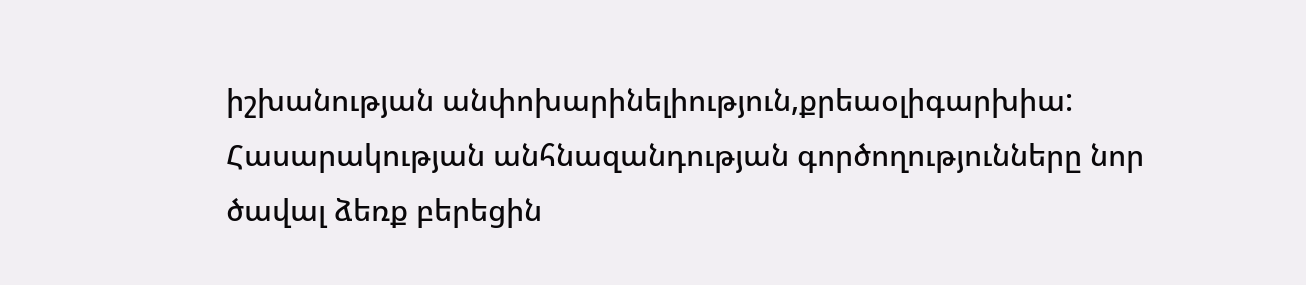իշխանության անփոխարինելիություն,քրեաօլիգարխիա: Հասարակության անհնազանդության գործողությունները նոր ծավալ ձեռք բերեցին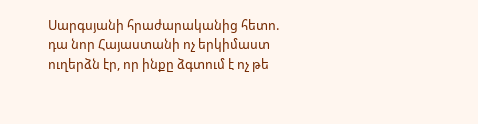Սարգսյանի հրաժարականից հետո. դա նոր Հայաստանի ոչ երկիմաստ ուղերձն էր, որ ինքը ձգտում է ոչ թե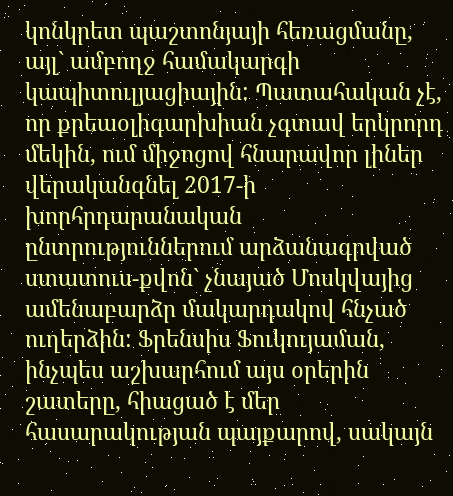կոնկրետ պաշտոնյայի հեռացմանը, այլ` ամբողջ համակարգի կապիտուլյացիային: Պատահական չէ, որ քրեաօլիգարխիան չգտավ երկրորդ մեկին, ում միջոցով հնարավոր լիներ վերականգնել 2017-ի խորհրդարանական ընտրություններում արձանագրված ստատուս-քվոն` չնայած Մոսկվայից ամենաբարձր մակարդակով հնչած ուղերձին: Ֆրենսիս Ֆուկույաման, ինչպես աշխարհում այս օրերին շատերը, հիացած է մեր հասարակության պայքարով, սակայն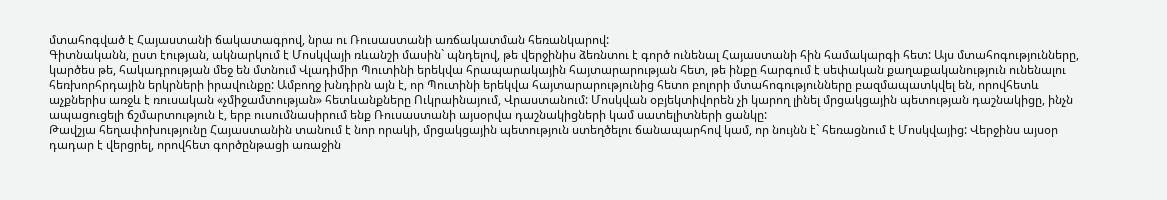մտահոգված է Հայաստանի ճակատագրով, նրա ու Ռուսաստանի առճակատման հեռանկարով:
Գիտնականն, ըստ էության, ակնարկում է Մոսկվայի ռևանշի մասին` պնդելով, թե վերջինիս ձեռնտու է գործ ունենալ Հայաստանի հին համակարգի հետ: Այս մտահոգությունները, կարծես թե, հակադրության մեջ են մտնում Վլադիմիր Պուտինի երեկվա հրապարակային հայտարարության հետ, թե ինքը հարգում է սեփական քաղաքականություն ունենալու հեռխորհրդային երկրների իրավունքը: Ամբողջ խնդիրն այն է, որ Պուտինի երեկվա հայտարարությունից հետո բոլորի մտահոգությունները բազմապատկվել են, որովհետև աչքներիս առջև է ռուսական «չմիջամտության» հետևանքները Ուկրաինայում, Վրաստանում: Մոսկվան օբյեկտիվորեն չի կարող լինել մրցակցային պետության դաշնակիցը, ինչն ապացուցելի ճշմարտություն է, երբ ուսումնասիրում ենք Ռուսաստանի այսօրվա դաշնակիցների կամ սատելիտների ցանկը:
Թավշյա հեղափոխությունը Հայաստանին տանում է նոր որակի, մրցակցային պետություն ստեղծելու ճանապարհով կամ, որ նույնն է` հեռացնում է Մոսկվայից: Վերջինս այսօր դադար է վերցրել, որովհետ գործընթացի առաջին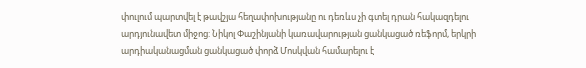փուլում պարտվել է թավշյա հեղափոխությանը ու դեռևս չի գտել դրան հակազդելու արդյունավետ միջոց: Նիկոլ Փաշինյանի կառավարության ցանկացած ռեֆորմ, երկրի արդիականացման ցանկացած փորձ Մոսկվան համարելու է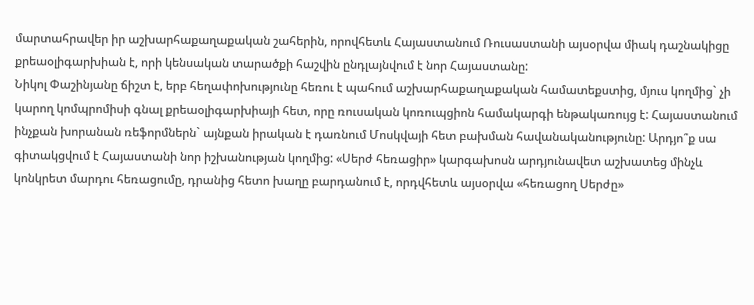մարտահրավեր իր աշխարհաքաղաքական շահերին, որովհետև Հայաստանում Ռուսաստանի այսօրվա միակ դաշնակիցը քրեաօլիգարխիան է, որի կենսական տարածքի հաշվին ընդլայնվում է նոր Հայաստանը:
Նիկոլ Փաշինյանը ճիշտ է, երբ հեղափոխությունը հեռու է պահում աշխարհաքաղաքական համատեքստից, մյուս կողմից` չի կարող կոմպրոմիսի գնալ քրեաօլիգարխիայի հետ, որը ռուսական կոռուպցիոն համակարգի ենթակառույց է: Հայաստանում ինչքան խորանան ռեֆորմներն` այնքան իրական է դառնում Մոսկվայի հետ բախման հավանականությունը: Արդյո՞ք սա գիտակցվում է Հայաստանի նոր իշխանության կողմից: «Սերժ հեռացիր» կարգախոսն արդյունավետ աշխատեց մինչև կոնկրետ մարդու հեռացումը, դրանից հետո խաղը բարդանում է, որդվհետև այսօրվա «հեռացող Սերժը»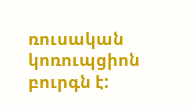ռուսական կոռուպցիոն բուրգն է: